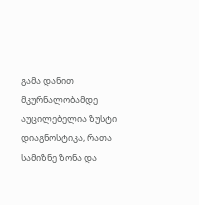გამა დანით მკურნალობამდე აუცილებელია ზუსტი დიაგნოსტიკა, რათა სამიზნე ზონა და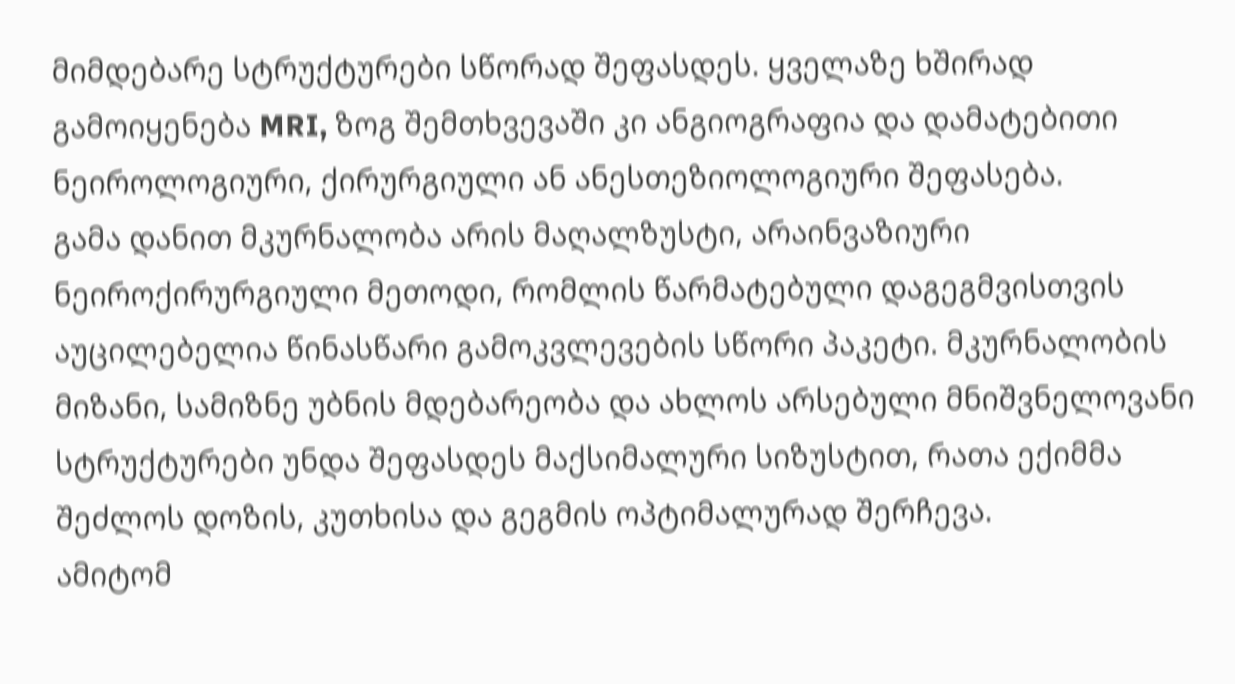მიმდებარე სტრუქტურები სწორად შეფასდეს. ყველაზე ხშირად გამოიყენება MRI, ზოგ შემთხვევაში კი ანგიოგრაფია და დამატებითი ნეიროლოგიური, ქირურგიული ან ანესთეზიოლოგიური შეფასება.
გამა დანით მკურნალობა არის მაღალზუსტი, არაინვაზიური ნეიროქირურგიული მეთოდი, რომლის წარმატებული დაგეგმვისთვის აუცილებელია წინასწარი გამოკვლევების სწორი პაკეტი. მკურნალობის მიზანი, სამიზნე უბნის მდებარეობა და ახლოს არსებული მნიშვნელოვანი სტრუქტურები უნდა შეფასდეს მაქსიმალური სიზუსტით, რათა ექიმმა შეძლოს დოზის, კუთხისა და გეგმის ოპტიმალურად შერჩევა.
ამიტომ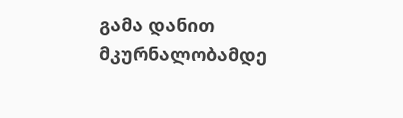გამა დანით მკურნალობამდე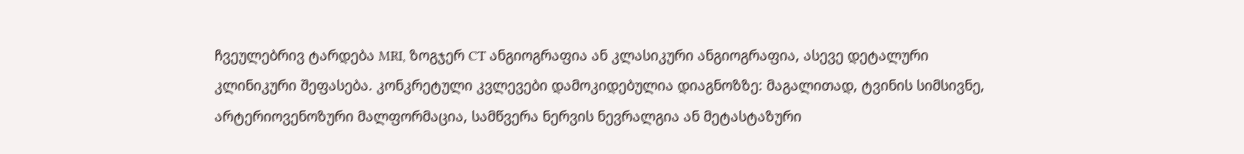ჩვეულებრივ ტარდება MRI, ზოგჯერ CT ანგიოგრაფია ან კლასიკური ანგიოგრაფია, ასევე დეტალური კლინიკური შეფასება. კონკრეტული კვლევები დამოკიდებულია დიაგნოზზე: მაგალითად, ტვინის სიმსივნე, არტერიოვენოზური მალფორმაცია, სამწვერა ნერვის ნევრალგია ან მეტასტაზური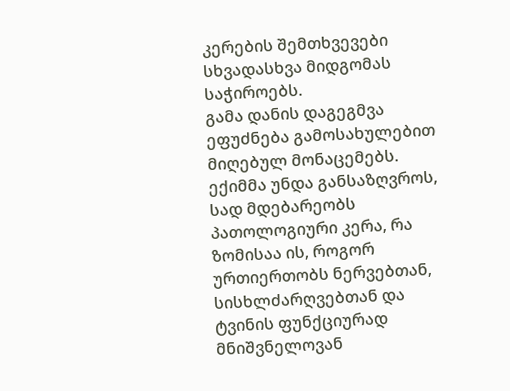კერების შემთხვევები სხვადასხვა მიდგომას საჭიროებს.
გამა დანის დაგეგმვა ეფუძნება გამოსახულებით მიღებულ მონაცემებს. ექიმმა უნდა განსაზღვროს, სად მდებარეობს პათოლოგიური კერა, რა ზომისაა ის, როგორ ურთიერთობს ნერვებთან, სისხლძარღვებთან და ტვინის ფუნქციურად მნიშვნელოვან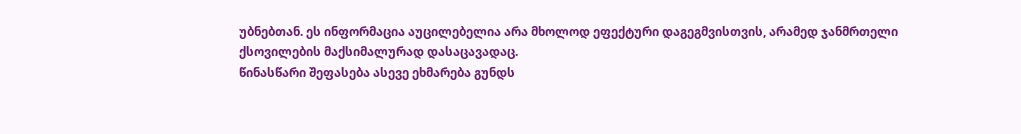უბნებთან. ეს ინფორმაცია აუცილებელია არა მხოლოდ ეფექტური დაგეგმვისთვის, არამედ ჯანმრთელი ქსოვილების მაქსიმალურად დასაცავადაც.
წინასწარი შეფასება ასევე ეხმარება გუნდს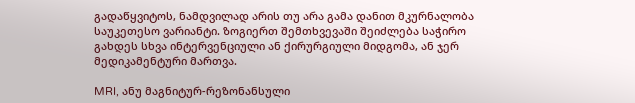გადაწყვიტოს, ნამდვილად არის თუ არა გამა დანით მკურნალობა საუკეთესო ვარიანტი. ზოგიერთ შემთხვევაში შეიძლება საჭირო გახდეს სხვა ინტერვენციული ან ქირურგიული მიდგომა, ან ჯერ მედიკამენტური მართვა.

MRI, ანუ მაგნიტურ-რეზონანსული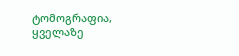ტომოგრაფია, ყველაზე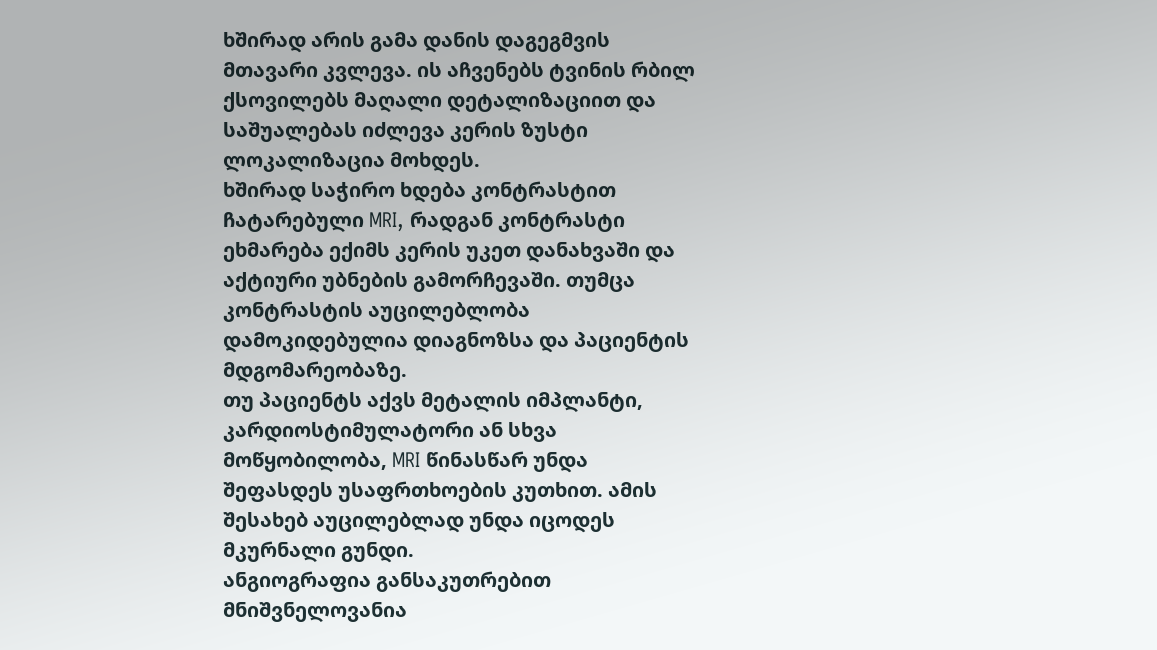ხშირად არის გამა დანის დაგეგმვის მთავარი კვლევა. ის აჩვენებს ტვინის რბილ ქსოვილებს მაღალი დეტალიზაციით და საშუალებას იძლევა კერის ზუსტი ლოკალიზაცია მოხდეს.
ხშირად საჭირო ხდება კონტრასტით ჩატარებული MRI, რადგან კონტრასტი ეხმარება ექიმს კერის უკეთ დანახვაში და აქტიური უბნების გამორჩევაში. თუმცა კონტრასტის აუცილებლობა დამოკიდებულია დიაგნოზსა და პაციენტის მდგომარეობაზე.
თუ პაციენტს აქვს მეტალის იმპლანტი, კარდიოსტიმულატორი ან სხვა მოწყობილობა, MRI წინასწარ უნდა შეფასდეს უსაფრთხოების კუთხით. ამის შესახებ აუცილებლად უნდა იცოდეს მკურნალი გუნდი.
ანგიოგრაფია განსაკუთრებით მნიშვნელოვანია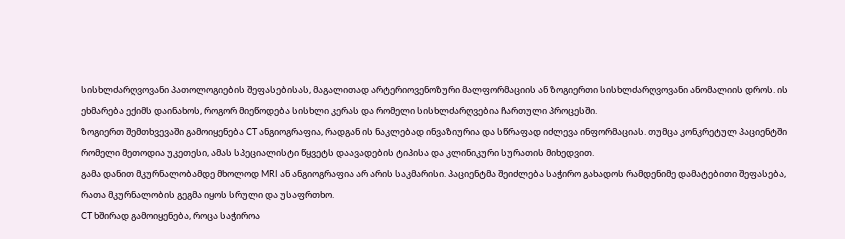სისხლძარღვოვანი პათოლოგიების შეფასებისას, მაგალითად არტერიოვენოზური მალფორმაციის ან ზოგიერთი სისხლძარღვოვანი ანომალიის დროს. ის ეხმარება ექიმს დაინახოს, როგორ მიეწოდება სისხლი კერას და რომელი სისხლძარღვებია ჩართული პროცესში.
ზოგიერთ შემთხვევაში გამოიყენება CT ანგიოგრაფია, რადგან ის ნაკლებად ინვაზიურია და სწრაფად იძლევა ინფორმაციას. თუმცა კონკრეტულ პაციენტში რომელი მეთოდია უკეთესი, ამას სპეციალისტი წყვეტს დაავადების ტიპისა და კლინიკური სურათის მიხედვით.
გამა დანით მკურნალობამდე მხოლოდ MRI ან ანგიოგრაფია არ არის საკმარისი. პაციენტმა შეიძლება საჭირო გახადოს რამდენიმე დამატებითი შეფასება, რათა მკურნალობის გეგმა იყოს სრული და უსაფრთხო.
CT ხშირად გამოიყენება, როცა საჭიროა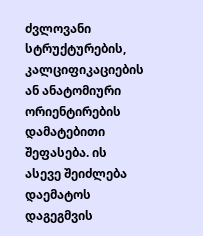ძვლოვანი სტრუქტურების, კალციფიკაციების ან ანატომიური ორიენტირების დამატებითი შეფასება. ის ასევე შეიძლება დაემატოს დაგეგმვის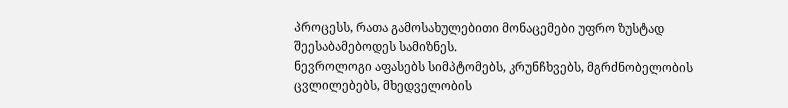პროცესს, რათა გამოსახულებითი მონაცემები უფრო ზუსტად შეესაბამებოდეს სამიზნეს.
ნევროლოგი აფასებს სიმპტომებს, კრუნჩხვებს, მგრძნობელობის ცვლილებებს, მხედველობის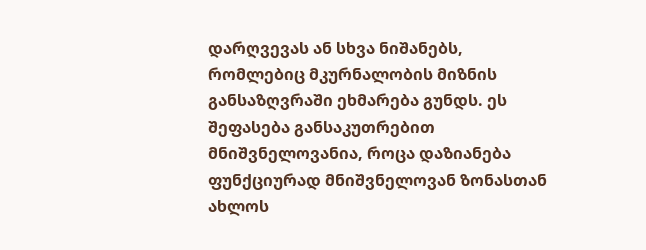დარღვევას ან სხვა ნიშანებს, რომლებიც მკურნალობის მიზნის განსაზღვრაში ეხმარება გუნდს. ეს შეფასება განსაკუთრებით მნიშვნელოვანია, როცა დაზიანება ფუნქციურად მნიშვნელოვან ზონასთან ახლოს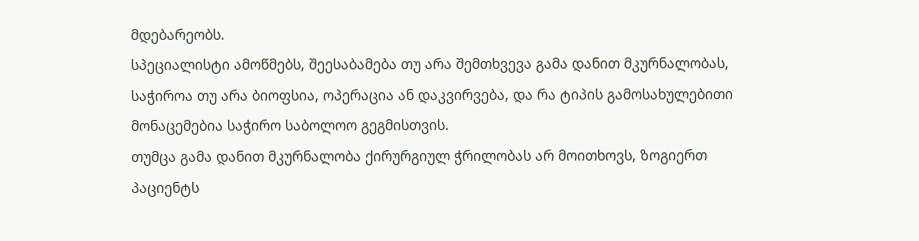მდებარეობს.
სპეციალისტი ამოწმებს, შეესაბამება თუ არა შემთხვევა გამა დანით მკურნალობას, საჭიროა თუ არა ბიოფსია, ოპერაცია ან დაკვირვება, და რა ტიპის გამოსახულებითი მონაცემებია საჭირო საბოლოო გეგმისთვის.
თუმცა გამა დანით მკურნალობა ქირურგიულ ჭრილობას არ მოითხოვს, ზოგიერთ პაციენტს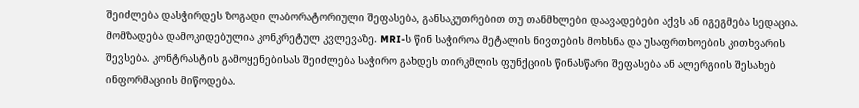შეიძლება დასჭირდეს ზოგადი ლაბორატორიული შეფასება, განსაკუთრებით თუ თანმხლები დაავადებები აქვს ან იგეგმება სედაცია.
მომზადება დამოკიდებულია კონკრეტულ კვლევაზე. MRI-ს წინ საჭიროა მეტალის ნივთების მოხსნა და უსაფრთხოების კითხვარის შევსება. კონტრასტის გამოყენებისას შეიძლება საჭირო გახდეს თირკმლის ფუნქციის წინასწარი შეფასება ან ალერგიის შესახებ ინფორმაციის მიწოდება.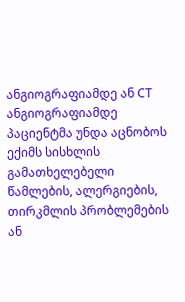ანგიოგრაფიამდე ან CT ანგიოგრაფიამდე პაციენტმა უნდა აცნობოს ექიმს სისხლის გამათხელებელი წამლების, ალერგიების, თირკმლის პრობლემების ან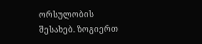ორსულობის შესახებ. ზოგიერთ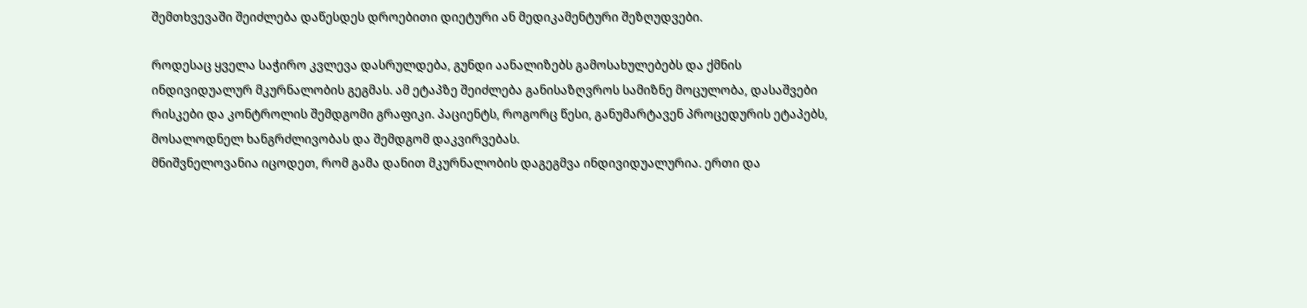შემთხვევაში შეიძლება დაწესდეს დროებითი დიეტური ან მედიკამენტური შეზღუდვები.

როდესაც ყველა საჭირო კვლევა დასრულდება, გუნდი აანალიზებს გამოსახულებებს და ქმნის ინდივიდუალურ მკურნალობის გეგმას. ამ ეტაპზე შეიძლება განისაზღვროს სამიზნე მოცულობა, დასაშვები რისკები და კონტროლის შემდგომი გრაფიკი. პაციენტს, როგორც წესი, განუმარტავენ პროცედურის ეტაპებს, მოსალოდნელ ხანგრძლივობას და შემდგომ დაკვირვებას.
მნიშვნელოვანია იცოდეთ, რომ გამა დანით მკურნალობის დაგეგმვა ინდივიდუალურია. ერთი და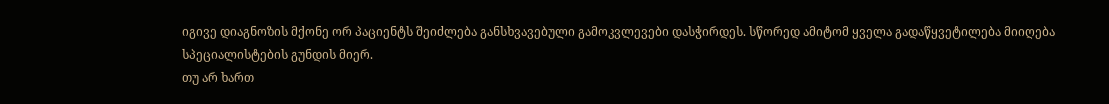იგივე დიაგნოზის მქონე ორ პაციენტს შეიძლება განსხვავებული გამოკვლევები დასჭირდეს. სწორედ ამიტომ ყველა გადაწყვეტილება მიიღება სპეციალისტების გუნდის მიერ.
თუ არ ხართ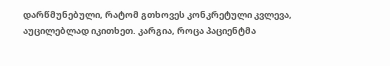დარწმუნებული, რატომ გთხოვეს კონკრეტული კვლევა, აუცილებლად იკითხეთ. კარგია, როცა პაციენტმა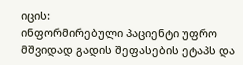იცის:
ინფორმირებული პაციენტი უფრო მშვიდად გადის შეფასების ეტაპს და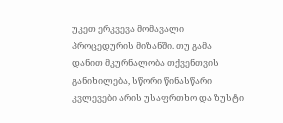უკეთ ერკვევა მომავალი პროცედურის მიზანში. თუ გამა დანით მკურნალობა თქვენთვის განიხილება, სწორი წინასწარი კვლევები არის უსაფრთხო და ზუსტი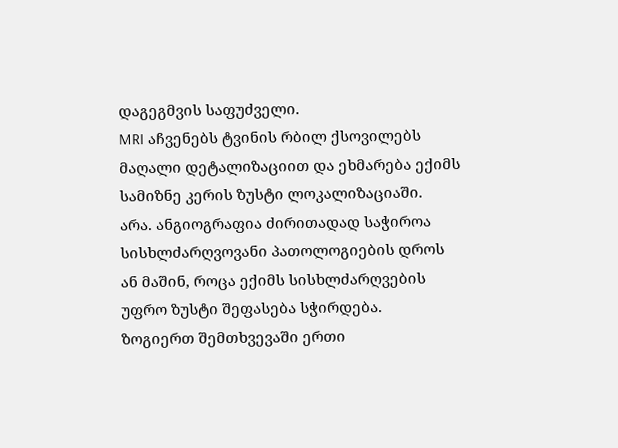დაგეგმვის საფუძველი.
MRI აჩვენებს ტვინის რბილ ქსოვილებს მაღალი დეტალიზაციით და ეხმარება ექიმს სამიზნე კერის ზუსტი ლოკალიზაციაში.
არა. ანგიოგრაფია ძირითადად საჭიროა სისხლძარღვოვანი პათოლოგიების დროს ან მაშინ, როცა ექიმს სისხლძარღვების უფრო ზუსტი შეფასება სჭირდება.
ზოგიერთ შემთხვევაში ერთი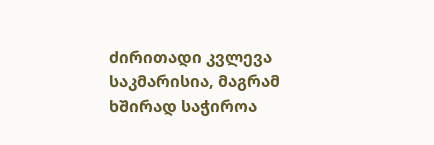ძირითადი კვლევა საკმარისია, მაგრამ ხშირად საჭიროა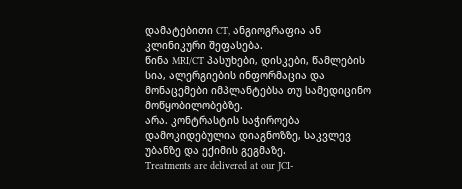დამატებითი CT, ანგიოგრაფია ან კლინიკური შეფასება.
წინა MRI/CT პასუხები, დისკები, წამლების სია, ალერგიების ინფორმაცია და მონაცემები იმპლანტებსა თუ სამედიცინო მოწყობილობებზე.
არა. კონტრასტის საჭიროება დამოკიდებულია დიაგნოზზე, საკვლევ უბანზე და ექიმის გეგმაზე.
Treatments are delivered at our JCI-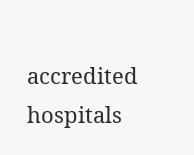accredited hospitals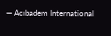— Acıbadem International